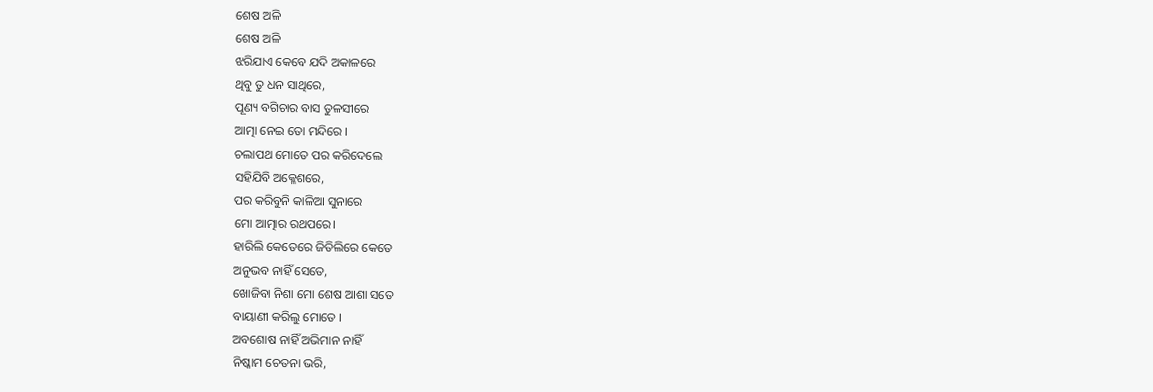ଶେଷ ଅଳି
ଶେଷ ଅଳି
ଝରିଯାଏ କେବେ ଯଦି ଅକାଳରେ
ଥିବୁ ତୁ ଧନ ସାଥିରେ,
ପୂଣ୍ୟ ବଗିଚାର ବାସ ତୁଳସୀରେ
ଆତ୍ମା ନେଇ ତୋ ମନ୍ଦିରେ ।
ଚଲାପଥ ମୋତେ ପର କରିଦେଲେ
ସହିଯିବି ଅକ୍ଳେଶରେ,
ପର କରିବୁନି କାଳିଆ ସୁନାରେ
ମୋ ଆତ୍ମାର ରଥପରେ।
ହାରିଲି କେତେରେ ଜିତିଲିରେ କେତେ
ଅନୁଭବ ନାହିଁ ସେତେ,
ଖୋଜିବା ନିଶା ମୋ ଶେଷ ଆଶା ସତେ
ବାୟାଣୀ କରିଲୁ ମୋତେ ।
ଅବଶୋଷ ନାହିଁ ଅଭିମାନ ନାହିଁ
ନିଷ୍କାମ ଚେତନା ଭରି,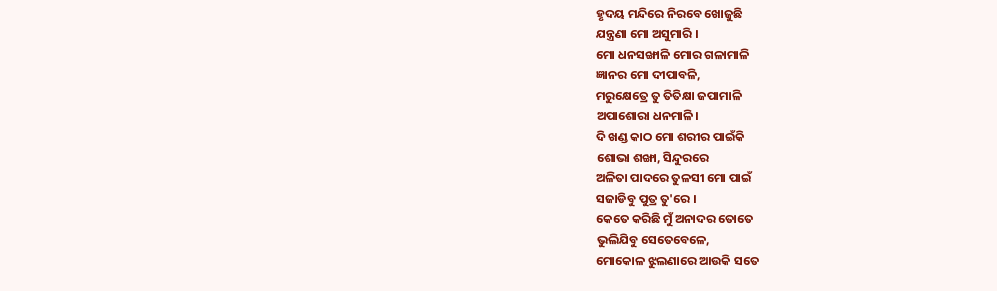ହୃଦୟ ମନ୍ଦିରେ ନିରବେ ଖୋଜୁଛି
ଯନ୍ତ୍ରଣା ମୋ ଅସୁମାରି ।
ମୋ ଧନସଙ୍ଖାଳି ମୋର ଗଳାମାଳି
ଜ୍ଞାନର ମୋ ଦୀପାବଳି,
ମରୁକ୍ଷେତ୍ରେ ତୁ ତିତିକ୍ଷା ଜପାମାଳି
ଅପାଶୋରା ଧନମାଳି।
ଦି ଖଣ୍ଡ କାଠ ମୋ ଶରୀର ପାଇଁକି
ଶୋଭା ଶଙ୍ଖା, ସିନ୍ଦୁରରେ
ଅଳିତା ପାଦରେ ତୁଳସୀ ମୋ ପାଇଁ
ସଜାଡିବୁ ପୁତ୍ର ତୁ'ରେ ।
କେତେ କରିଛି ମୁଁ ଅନାଦର ତୋତେ
ଭୁଲିଯିବୁ ସେତେବେଳେ,
ମୋକୋଳ ଝୁଲଣାରେ ଆଉକି ସତେ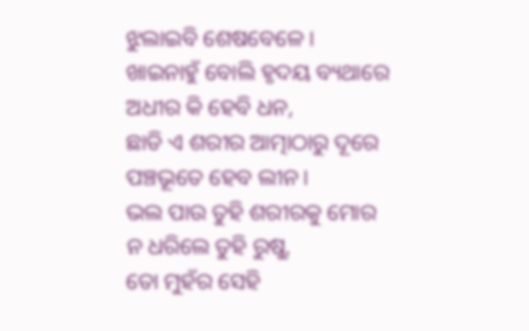ଝୁଲାଇବି ଶେଷବେଳେ ।
ଖାଇନାହୁଁ ବୋଲି ହୃଦୟ ବ୍ୟଥାରେ
ଅଧୀର କି ହେବି ଧନ,
ଛାଡି ଏ ଶରୀର ଆତ୍ମାଠାରୁ ଦୂରେ
ପଞ୍ଚଭୂତେ ହେବ ଲୀନ।
ଭଲ ପାଉ ତୁହି ଶରୀରକୁ ମୋର
ନ ଧରିଲେ ତୁହି ରୁଷୁ,
ତୋ ମୁହଁର ସେହି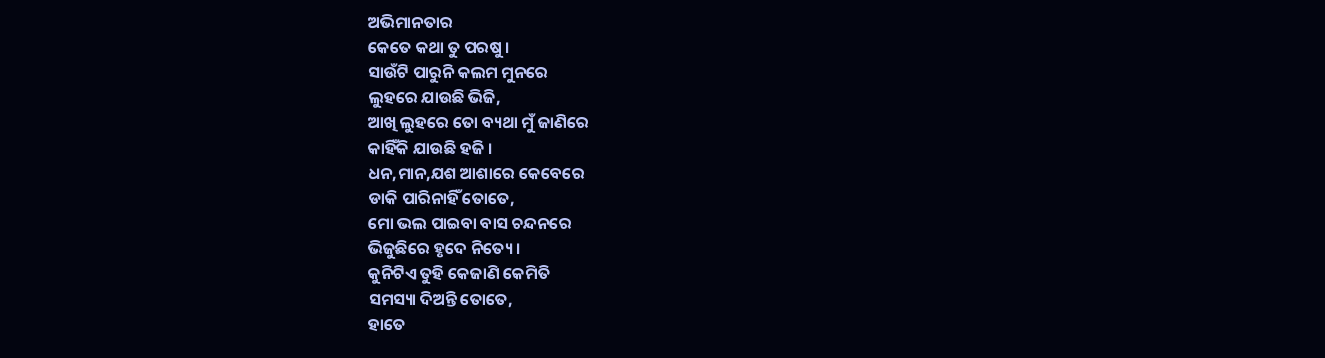ଅଭିମାନତାର
କେତେ କଥା ତୁ ପରଷୁ ।
ସାଉଁଟି ପାରୁନି କଲମ ମୁନରେ
ଲୁହରେ ଯାଉଛି ଭିଜି,
ଆଖି ଲୁହରେ ତୋ ବ୍ୟଥା ମୁଁ ଜାଣିରେ
କାହିଁକି ଯାଉଛି ହଜି ।
ଧନ,ମାନ,ଯଶ ଆଶାରେ କେବେରେ
ଡାକି ପାରିନାହିଁ ତୋତେ,
ମୋ ଭଲ ପାଇବା ବାସ ଚନ୍ଦନରେ
ଭିଜୁଛିରେ ହୃଦେ ନିତ୍ୟେ ।
କୁନିଟିଏ ତୁହି କେଜାଣି କେମିତି
ସମସ୍ୟା ଦିଅନ୍ତି ତୋତେ,
ହାତେ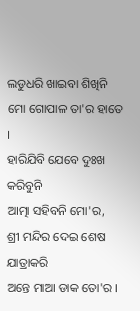ଲଡୁଧରି ଖାଇବା ଶିଖିନି
ମୋ ଗୋପାଳ ତା'ର ହାତେ ।
ହାରିଯିବି ଯେବେ ଦୁଃଖ କରିବୁନି
ଆତ୍ମା ସହିବନି ମୋ'ର,
ଶ୍ରୀ ମନ୍ଦିର ଦେଇ ଶେଷ ଯାତ୍ରାକରି
ଅନ୍ତେ ମାଆ ଡାକ ତୋ'ର ।